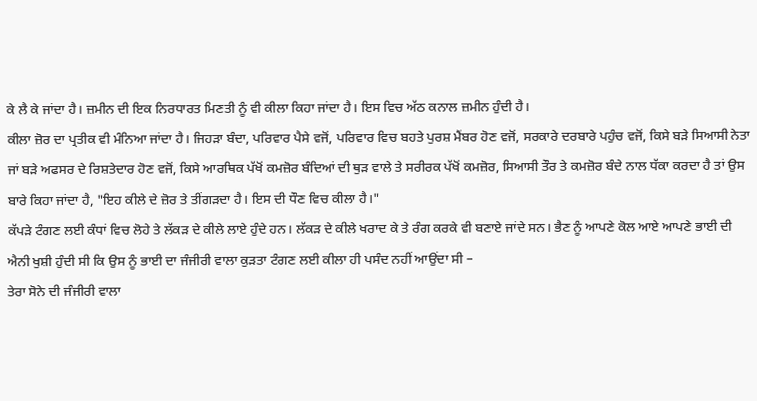ਕੇ ਲੈ ਕੇ ਜਾਂਦਾ ਹੈ। ਜ਼ਮੀਨ ਦੀ ਇਕ ਨਿਰਧਾਰਤ ਮਿਣਤੀ ਨੂੰ ਵੀ ਕੀਲਾ ਕਿਹਾ ਜਾਂਦਾ ਹੈ। ਇਸ ਵਿਚ ਅੱਠ ਕਨਾਲ ਜ਼ਮੀਨ ਹੁੰਦੀ ਹੈ।
ਕੀਲਾ ਜ਼ੋਰ ਦਾ ਪ੍ਰਤੀਕ ਵੀ ਮੰਨਿਆ ਜਾਂਦਾ ਹੈ। ਜਿਹੜਾ ਬੰਦਾ, ਪਰਿਵਾਰ ਪੈਸੇ ਵਜੋਂ, ਪਰਿਵਾਰ ਵਿਚ ਬਹਤੇ ਪੁਰਸ਼ ਮੈਂਬਰ ਹੋਣ ਵਜੋਂ, ਸਰਕਾਰੇ ਦਰਬਾਰੇ ਪਹੁੰਚ ਵਜੋਂ, ਕਿਸੇ ਬੜੇ ਸਿਆਸੀ ਨੇਤਾ ਜਾਂ ਬੜੇ ਅਫਸਰ ਦੇ ਰਿਸ਼ਤੇਦਾਰ ਹੋਣ ਵਜੋਂ, ਕਿਸੇ ਆਰਥਿਕ ਪੱਖੋਂ ਕਮਜ਼ੋਰ ਬੰਦਿਆਂ ਦੀ ਥੁੜ ਵਾਲੇ ਤੇ ਸਰੀਰਕ ਪੱਖੋਂ ਕਮਜ਼ੋਰ, ਸਿਆਸੀ ਤੌਰ ਤੇ ਕਮਜ਼ੋਰ ਬੰਦੇ ਨਾਲ ਧੱਕਾ ਕਰਦਾ ਹੈ ਤਾਂ ਉਸ ਬਾਰੇ ਕਿਹਾ ਜਾਂਦਾ ਹੈ, "ਇਹ ਕੀਲੇ ਦੇ ਜ਼ੋਰ ਤੇ ਤੀਂਗੜਦਾ ਹੈ। ਇਸ ਦੀ ਧੌਣ ਵਿਚ ਕੀਲਾ ਹੈ।"
ਕੱਪੜੇ ਟੰਗਣ ਲਈ ਕੰਧਾਂ ਵਿਚ ਲੋਹੇ ਤੇ ਲੱਕੜ ਦੇ ਕੀਲੇ ਲਾਏ ਹੁੰਦੇ ਹਨ। ਲੱਕੜ ਦੇ ਕੀਲੇ ਖਰਾਦ ਕੇ ਤੇ ਰੰਗ ਕਰਕੇ ਵੀ ਬਣਾਏ ਜਾਂਦੇ ਸਨ। ਭੈਣ ਨੂੰ ਆਪਣੇ ਕੋਲ ਆਏ ਆਪਣੇ ਭਾਈ ਦੀ ਐਨੀ ਖੁਸ਼ੀ ਹੁੰਦੀ ਸੀ ਕਿ ਉਸ ਨੂੰ ਭਾਈ ਦਾ ਜੰਜੀਰੀ ਵਾਲਾ ਕੁੜਤਾ ਟੰਗਣ ਲਈ ਕੀਲਾ ਹੀ ਪਸੰਦ ਨਹੀਂ ਆਉਂਦਾ ਸੀ –
ਤੇਰਾ ਸੋਨੇ ਦੀ ਜੰਜੀਰੀ ਵਾਲਾ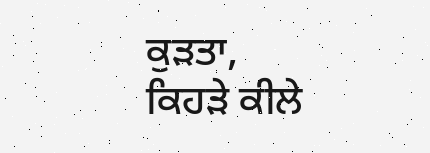ਕੁੜਤਾ,
ਕਿਹੜੇ ਕੀਲੇ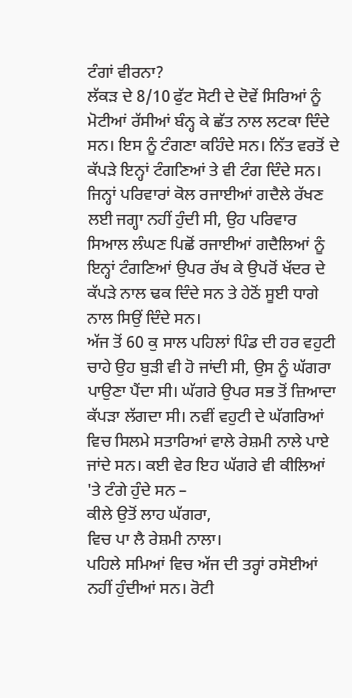ਟੰਗਾਂ ਵੀਰਨਾ?
ਲੱਕੜ ਦੇ 8/10 ਫੁੱਟ ਸੋਟੀ ਦੇ ਦੋਵੇਂ ਸਿਰਿਆਂ ਨੂੰ ਮੋਟੀਆਂ ਰੱਸੀਆਂ ਬੰਨ੍ਹ ਕੇ ਛੱਤ ਨਾਲ ਲਟਕਾ ਦਿੰਦੇ ਸਨ। ਇਸ ਨੂੰ ਟੰਗਣਾ ਕਹਿੰਦੇ ਸਨ। ਨਿੱਤ ਵਰਤੋਂ ਦੇ ਕੱਪੜੇ ਇਨ੍ਹਾਂ ਟੰਗਣਿਆਂ ਤੇ ਵੀ ਟੰਗ ਦਿੰਦੇ ਸਨ। ਜਿਨ੍ਹਾਂ ਪਰਿਵਾਰਾਂ ਕੋਲ ਰਜਾਈਆਂ ਗਦੈਲੇ ਰੱਖਣ ਲਈ ਜਗ੍ਹਾ ਨਹੀਂ ਹੁੰਦੀ ਸੀ, ਉਹ ਪਰਿਵਾਰ ਸਿਆਲ ਲੰਘਣ ਪਿਛੋਂ ਰਜਾਈਆਂ ਗਦੈਲਿਆਂ ਨੂੰ ਇਨ੍ਹਾਂ ਟੰਗਣਿਆਂ ਉਪਰ ਰੱਖ ਕੇ ਉਪਰੋਂ ਖੱਦਰ ਦੇ ਕੱਪੜੇ ਨਾਲ ਢਕ ਦਿੰਦੇ ਸਨ ਤੇ ਹੇਠੋਂ ਸੂਈ ਧਾਗੇ ਨਾਲ ਸਿਉਂ ਦਿੰਦੇ ਸਨ।
ਅੱਜ ਤੋਂ 60 ਕੁ ਸਾਲ ਪਹਿਲਾਂ ਪਿੰਡ ਦੀ ਹਰ ਵਹੁਟੀ ਚਾਹੇ ਉਹ ਬੁੜੀ ਵੀ ਹੋ ਜਾਂਦੀ ਸੀ, ਉਸ ਨੂੰ ਘੱਗਰਾ ਪਾਉਣਾ ਪੈਂਦਾ ਸੀ। ਘੱਗਰੇ ਉਪਰ ਸਭ ਤੋਂ ਜ਼ਿਆਦਾ ਕੱਪੜਾ ਲੱਗਦਾ ਸੀ। ਨਵੀਂ ਵਹੁਟੀ ਦੇ ਘੱਗਰਿਆਂ ਵਿਚ ਸਿਲਮੇ ਸਤਾਰਿਆਂ ਵਾਲੇ ਰੇਸ਼ਮੀ ਨਾਲੇ ਪਾਏ ਜਾਂਦੇ ਸਨ। ਕਈ ਵੇਰ ਇਹ ਘੱਗਰੇ ਵੀ ਕੀਲਿਆਂ 'ਤੇ ਟੰਗੇ ਹੁੰਦੇ ਸਨ –
ਕੀਲੇ ਉਤੋਂ ਲਾਹ ਘੱਗਰਾ,
ਵਿਚ ਪਾ ਲੈ ਰੇਸ਼ਮੀ ਨਾਲਾ।
ਪਹਿਲੇ ਸਮਿਆਂ ਵਿਚ ਅੱਜ ਦੀ ਤਰ੍ਹਾਂ ਰਸੋਈਆਂ ਨਹੀਂ ਹੁੰਦੀਆਂ ਸਨ। ਰੋਟੀ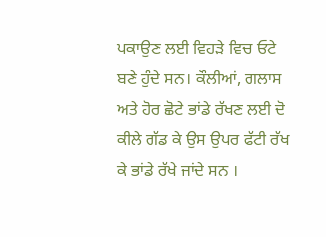ਪਕਾਉਣ ਲਈ ਵਿਹੜੇ ਵਿਚ ਓਟੇ ਬਣੇ ਹੁੰਦੇ ਸਨ। ਕੌਲੀਆਂ, ਗਲਾਸ ਅਤੇ ਹੋਰ ਛੋਟੇ ਭਾਂਡੇ ਰੱਖਣ ਲਈ ਦੋ ਕੀਲੇ ਗੱਡ ਕੇ ਉਸ ਉਪਰ ਫੱਟੀ ਰੱਖ ਕੇ ਭਾਂਡੇ ਰੱਖੇ ਜਾਂਦੇ ਸਨ ।